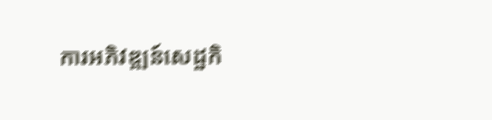ការអភិវឌ្ឍន៍សេដ្ឋកិ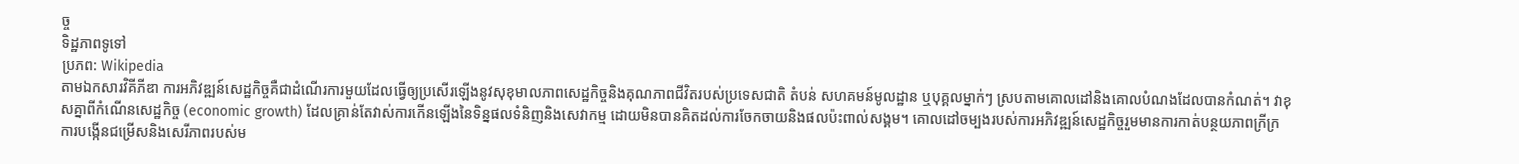ច្ច
ទិដ្ឋភាពទូទៅ
ប្រភព: Wikipedia
តាមឯកសារវិគីភីឌា ការអភិវឌ្ឍន៍សេដ្ឋកិច្ចគឺជាដំណើរការមួយដែលធ្វើឲ្យប្រសើរឡើងនូវសុខុមាលភាពសេដ្ឋកិច្ចនិងគុណភាពជីវិតរបស់ប្រទេសជាតិ តំបន់ សហគមន៍មូលដ្ឋាន ឬបុគ្គលម្នាក់ៗ ស្របតាមគោលដៅនិងគោលបំណងដែលបានកំណត់។ វាខុសគ្នាពីកំណើនសេដ្ឋកិច្ច (economic growth) ដែលគ្រាន់តែវាស់ការកើនឡើងនៃទិន្នផលទំនិញនិងសេវាកម្ម ដោយមិនបានគិតដល់ការចែកចាយនិងផលប៉ះពាល់សង្គម។ គោលដៅចម្បងរបស់ការអភិវឌ្ឍន៍សេដ្ឋកិច្ចរួមមានការកាត់បន្ថយភាពក្រីក្រ ការបង្កើនជម្រើសនិងសេរីភាពរបស់ម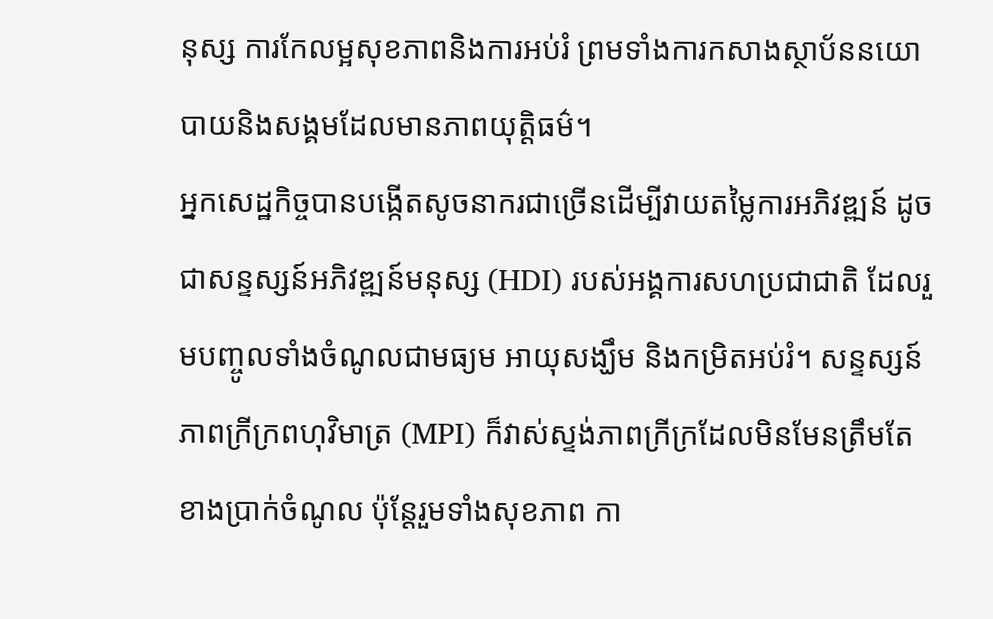នុស្ស ការកែលម្អសុខភាពនិងការអប់រំ ព្រមទាំងការកសាងស្ថាប័ននយោបាយនិងសង្គមដែលមានភាពយុត្តិធម៌។
អ្នកសេដ្ឋកិច្ចបានបង្កើតសូចនាករជាច្រើនដើម្បីវាយតម្លៃការអភិវឌ្ឍន៍ ដូចជាសន្ទស្សន៍អភិវឌ្ឍន៍មនុស្ស (HDI) របស់អង្គការសហប្រជាជាតិ ដែលរួមបញ្ចូលទាំងចំណូលជាមធ្យម អាយុសង្ឃឹម និងកម្រិតអប់រំ។ សន្ទស្សន៍ភាពក្រីក្រពហុវិមាត្រ (MPI) ក៏វាស់ស្ទង់ភាពក្រីក្រដែលមិនមែនត្រឹមតែខាងប្រាក់ចំណូល ប៉ុន្តែរួមទាំងសុខភាព កា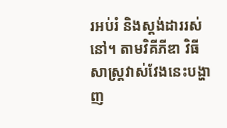រអប់រំ និងស្តង់ដាររស់នៅ។ តាមវិគីភីឌា វិធីសាស្ត្រវាស់វែងនេះបង្ហាញ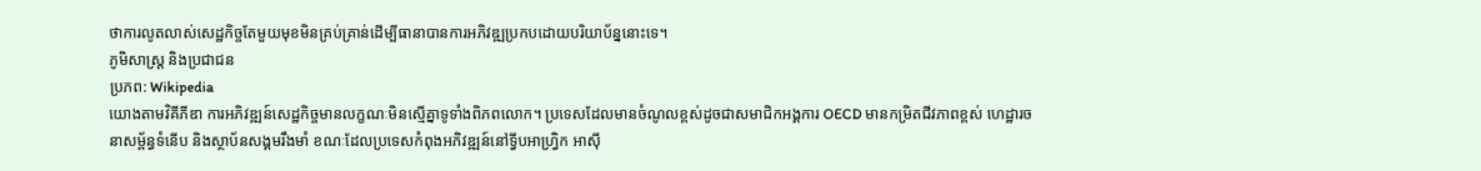ថាការលូតលាស់សេដ្ឋកិច្ចតែមួយមុខមិនគ្រប់គ្រាន់ដើម្បីធានាបានការអភិវឌ្ឍប្រកបដោយបរិយាប័ន្ននោះទេ។
ភូមិសាស្ត្រ និងប្រជាជន
ប្រភព: Wikipedia
យោងតាមវិគីភីឌា ការអភិវឌ្ឍន៍សេដ្ឋកិច្ចមានលក្ខណៈមិនស្មើគ្នាទូទាំងពិភពលោក។ ប្រទេសដែលមានចំណូលខ្ពស់ដូចជាសមាជិកអង្គការ OECD មានកម្រិតជីវភាពខ្ពស់ ហេដ្ឋារចនាសម្ព័ន្ធទំនើប និងស្ថាប័នសង្គមរឹងមាំ ខណៈដែលប្រទេសកំពុងអភិវឌ្ឍន៍នៅទ្វីបអាហ្វ្រិក អាស៊ី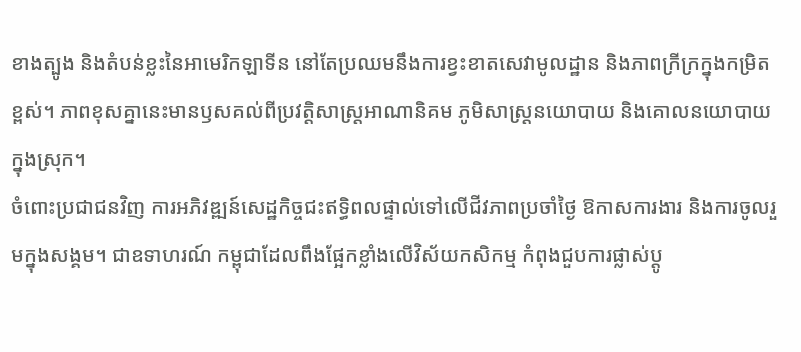ខាងត្បូង និងតំបន់ខ្លះនៃអាមេរិកឡាទីន នៅតែប្រឈមនឹងការខ្វះខាតសេវាមូលដ្ឋាន និងភាពក្រីក្រក្នុងកម្រិតខ្ពស់។ ភាពខុសគ្នានេះមានឫសគល់ពីប្រវត្តិសាស្ត្រអាណានិគម ភូមិសាស្ត្រនយោបាយ និងគោលនយោបាយក្នុងស្រុក។
ចំពោះប្រជាជនវិញ ការអភិវឌ្ឍន៍សេដ្ឋកិច្ចជះឥទ្ធិពលផ្ទាល់ទៅលើជីវភាពប្រចាំថ្ងៃ ឱកាសការងារ និងការចូលរួមក្នុងសង្គម។ ជាឧទាហរណ៍ កម្ពុជាដែលពឹងផ្អែកខ្លាំងលើវិស័យកសិកម្ម កំពុងជួបការផ្លាស់ប្តូ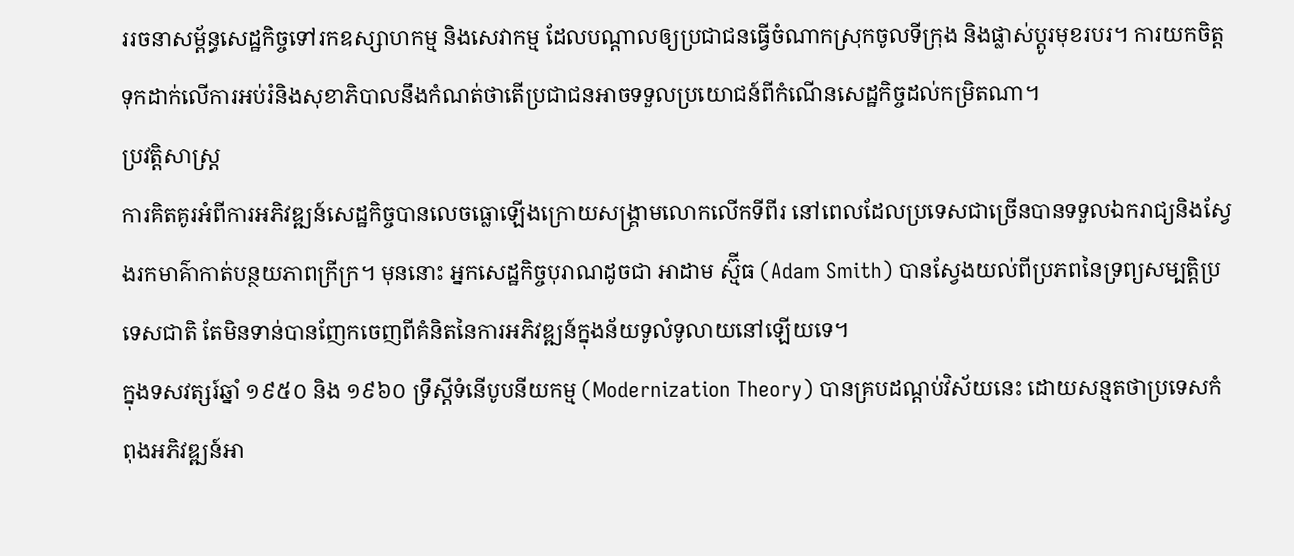ររចនាសម្ព័ន្ធសេដ្ឋកិច្ចទៅរកឧស្សាហកម្ម និងសេវាកម្ម ដែលបណ្តាលឲ្យប្រជាជនធ្វើចំណាកស្រុកចូលទីក្រុង និងផ្លាស់ប្តូរមុខរបរ។ ការយកចិត្តទុកដាក់លើការអប់រំនិងសុខាភិបាលនឹងកំណត់ថាតើប្រជាជនអាចទទួលប្រយោជន៍ពីកំណើនសេដ្ឋកិច្ចដល់កម្រិតណា។
ប្រវត្តិសាស្ត្រ
ការគិតគូរអំពីការអភិវឌ្ឍន៍សេដ្ឋកិច្ចបានលេចធ្លោឡើងក្រោយសង្គ្រាមលោកលើកទីពីរ នៅពេលដែលប្រទេសជាច្រើនបានទទួលឯករាជ្យនិងស្វែងរកមាគ៌ាកាត់បន្ថយភាពក្រីក្រ។ មុននោះ អ្នកសេដ្ឋកិច្ចបុរាណដូចជា អាដាម ស្ម៊ីធ (Adam Smith) បានស្វែងយល់ពីប្រភពនៃទ្រព្យសម្បត្តិប្រទេសជាតិ តែមិនទាន់បានញែកចេញពីគំនិតនៃការអភិវឌ្ឍន៍ក្នុងន័យទូលំទូលាយនៅឡើយទេ។
ក្នុងទសវត្សរ៍ឆ្នាំ ១៩៥០ និង ១៩៦០ ទ្រឹស្តីទំនើបូបនីយកម្ម (Modernization Theory) បានគ្របដណ្តប់វិស័យនេះ ដោយសន្មតថាប្រទេសកំពុងអភិវឌ្ឍន៍អា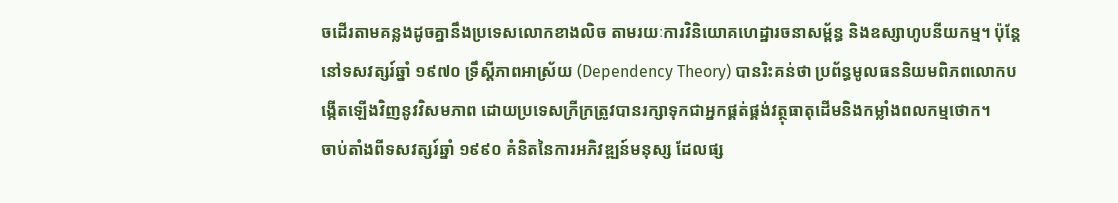ចដើរតាមគន្លងដូចគ្នានឹងប្រទេសលោកខាងលិច តាមរយៈការវិនិយោគហេដ្ឋារចនាសម្ព័ន្ធ និងឧស្សាហូបនីយកម្ម។ ប៉ុន្តែនៅទសវត្សរ៍ឆ្នាំ ១៩៧០ ទ្រឹស្តីភាពអាស្រ័យ (Dependency Theory) បានរិះគន់ថា ប្រព័ន្ធមូលធននិយមពិភពលោកបង្កើតឡើងវិញនូវវិសមភាព ដោយប្រទេសក្រីក្រត្រូវបានរក្សាទុកជាអ្នកផ្គត់ផ្គង់វត្ថុធាតុដើមនិងកម្លាំងពលកម្មថោក។
ចាប់តាំងពីទសវត្សរ៍ឆ្នាំ ១៩៩០ គំនិតនៃការអភិវឌ្ឍន៍មនុស្ស ដែលផ្ស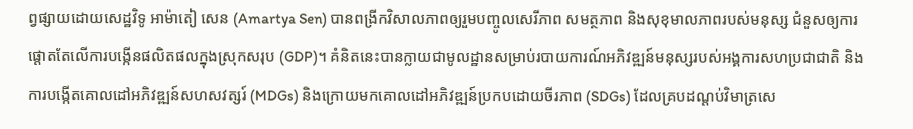ព្វផ្សាយដោយសេដ្ឋវិទូ អាម៉ាតៀ សេន (Amartya Sen) បានពង្រីកវិសាលភាពឲ្យរួមបញ្ចូលសេរីភាព សមត្ថភាព និងសុខុមាលភាពរបស់មនុស្ស ជំនួសឲ្យការផ្តោតតែលើការបង្កើនផលិតផលក្នុងស្រុកសរុប (GDP)។ គំនិតនេះបានក្លាយជាមូលដ្ឋានសម្រាប់របាយការណ៍អភិវឌ្ឍន៍មនុស្សរបស់អង្គការសហប្រជាជាតិ និងការបង្កើតគោលដៅអភិវឌ្ឍន៍សហសវត្សរ៍ (MDGs) និងក្រោយមកគោលដៅអភិវឌ្ឍន៍ប្រកបដោយចីរភាព (SDGs) ដែលគ្របដណ្តប់វិមាត្រសេ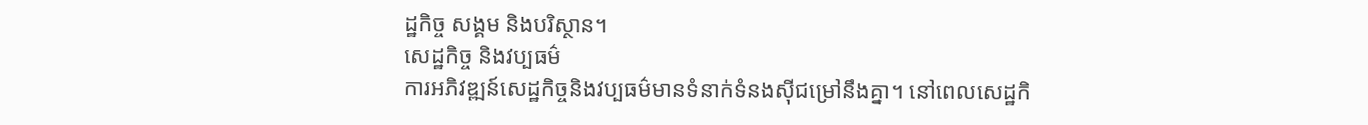ដ្ឋកិច្ច សង្គម និងបរិស្ថាន។
សេដ្ឋកិច្ច និងវប្បធម៌
ការអភិវឌ្ឍន៍សេដ្ឋកិច្ចនិងវប្បធម៌មានទំនាក់ទំនងស៊ីជម្រៅនឹងគ្នា។ នៅពេលសេដ្ឋកិ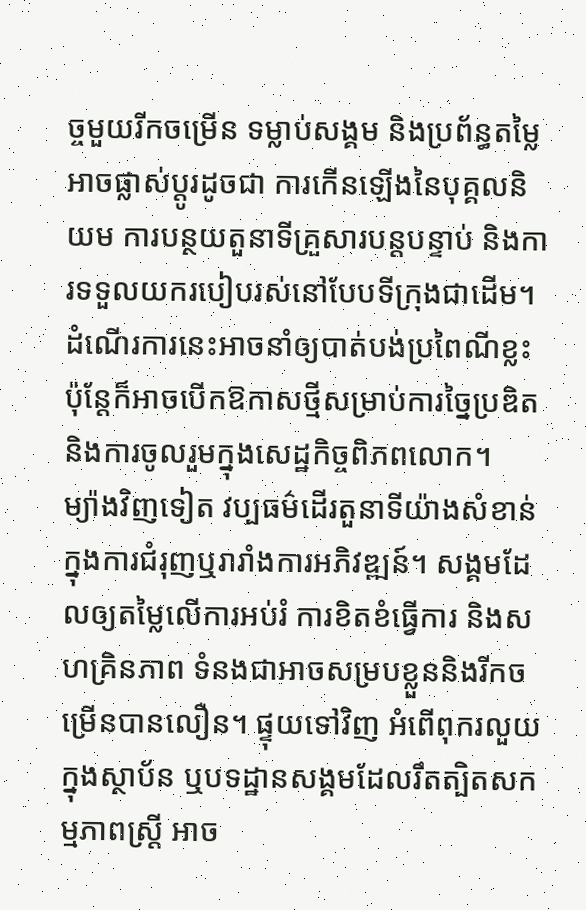ច្ចមួយរីកចម្រើន ទម្លាប់សង្គម និងប្រព័ន្ធតម្លៃអាចផ្លាស់ប្តូរដូចជា ការកើនឡើងនៃបុគ្គលនិយម ការបន្ថយតួនាទីគ្រួសារបន្តបន្ទាប់ និងការទទួលយករបៀបរស់នៅបែបទីក្រុងជាដើម។ ដំណើរការនេះអាចនាំឲ្យបាត់បង់ប្រពៃណីខ្លះ ប៉ុន្តែក៏អាចបើកឱកាសថ្មីសម្រាប់ការច្នៃប្រឌិតនិងការចូលរួមក្នុងសេដ្ឋកិច្ចពិភពលោក។
ម្យ៉ាងវិញទៀត វប្បធម៌ដើរតួនាទីយ៉ាងសំខាន់ក្នុងការជំរុញឬរារាំងការអភិវឌ្ឍន៍។ សង្គមដែលឲ្យតម្លៃលើការអប់រំ ការខិតខំធ្វើការ និងសហគ្រិនភាព ទំនងជាអាចសម្របខ្លួននិងរីកចម្រើនបានលឿន។ ផ្ទុយទៅវិញ អំពើពុករលួយក្នុងស្ថាប័ន ឬបទដ្ឋានសង្គមដែលរឹតត្បិតសកម្មភាពស្ត្រី អាច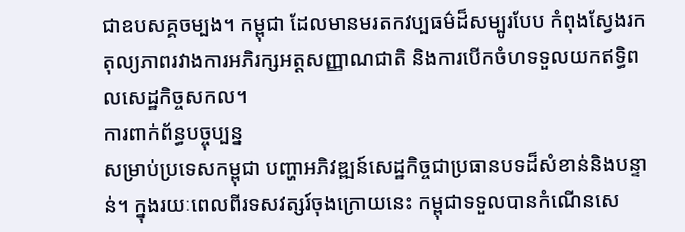ជាឧបសគ្គចម្បង។ កម្ពុជា ដែលមានមរតកវប្បធម៌ដ៏សម្បូរបែប កំពុងស្វែងរកតុល្យភាពរវាងការអភិរក្សអត្តសញ្ញាណជាតិ និងការបើកចំហទទួលយកឥទ្ធិពលសេដ្ឋកិច្ចសកល។
ការពាក់ព័ន្ធបច្ចុប្បន្ន
សម្រាប់ប្រទេសកម្ពុជា បញ្ហាអភិវឌ្ឍន៍សេដ្ឋកិច្ចជាប្រធានបទដ៏សំខាន់និងបន្ទាន់។ ក្នុងរយៈពេលពីរទសវត្សរ៍ចុងក្រោយនេះ កម្ពុជាទទួលបានកំណើនសេ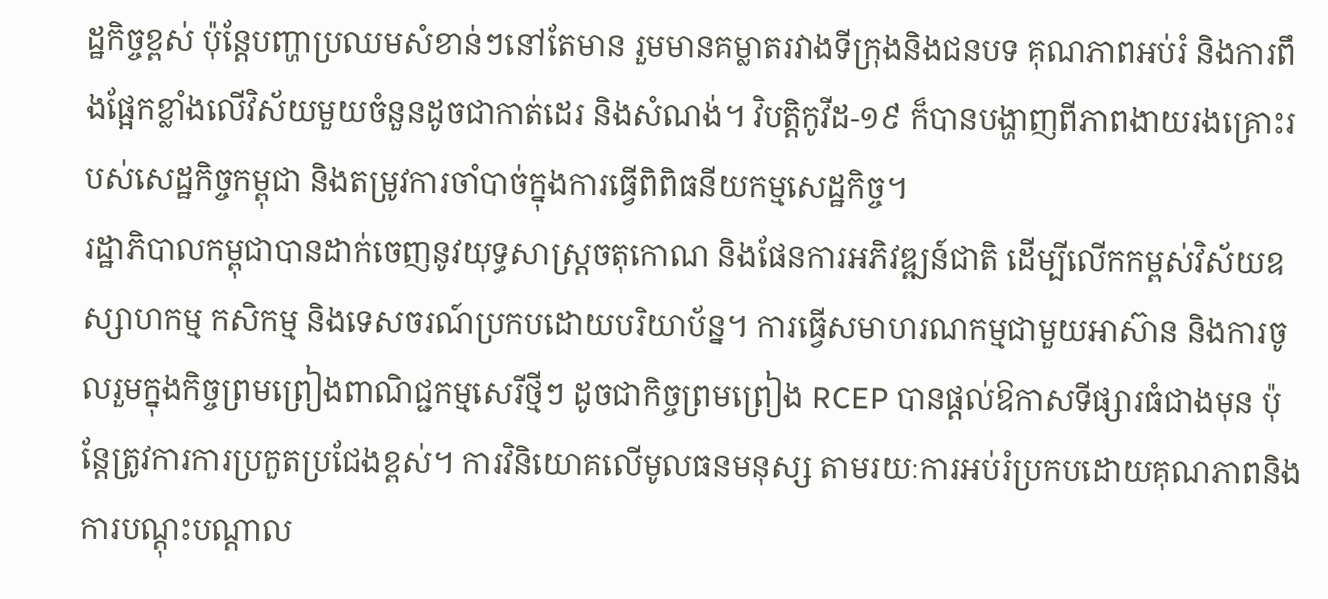ដ្ឋកិច្ចខ្ពស់ ប៉ុន្តែបញ្ហាប្រឈមសំខាន់ៗនៅតែមាន រួមមានគម្លាតរវាងទីក្រុងនិងជនបទ គុណភាពអប់រំ និងការពឹងផ្អែកខ្លាំងលើវិស័យមួយចំនួនដូចជាកាត់ដេរ និងសំណង់។ វិបត្តិកូវីដ-១៩ ក៏បានបង្ហាញពីភាពងាយរងគ្រោះរបស់សេដ្ឋកិច្ចកម្ពុជា និងតម្រូវការចាំបាច់ក្នុងការធ្វើពិពិធនីយកម្មសេដ្ឋកិច្ច។
រដ្ឋាភិបាលកម្ពុជាបានដាក់ចេញនូវយុទ្ធសាស្ត្រចតុកោណ និងផែនការអភិវឌ្ឍន៍ជាតិ ដើម្បីលើកកម្ពស់វិស័យឧស្សាហកម្ម កសិកម្ម និងទេសចរណ៍ប្រកបដោយបរិយាប័ន្ន។ ការធ្វើសមាហរណកម្មជាមួយអាស៊ាន និងការចូលរួមក្នុងកិច្ចព្រមព្រៀងពាណិជ្ជកម្មសេរីថ្មីៗ ដូចជាកិច្ចព្រមព្រៀង RCEP បានផ្តល់ឱកាសទីផ្សារធំជាងមុន ប៉ុន្តែត្រូវការការប្រកួតប្រជែងខ្ពស់។ ការវិនិយោគលើមូលធនមនុស្ស តាមរយៈការអប់រំប្រកបដោយគុណភាពនិងការបណ្តុះបណ្តាល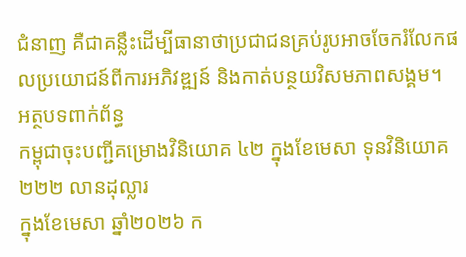ជំនាញ គឺជាគន្លឹះដើម្បីធានាថាប្រជាជនគ្រប់រូបអាចចែករំលែកផលប្រយោជន៍ពីការអភិវឌ្ឍន៍ និងកាត់បន្ថយវិសមភាពសង្គម។
អត្ថបទពាក់ព័ន្ធ
កម្ពុជាចុះបញ្ជីគម្រោងវិនិយោគ ៤២ ក្នុងខែមេសា ទុនវិនិយោគ ២២២ លានដុល្លារ
ក្នុងខែមេសា ឆ្នាំ២០២៦ ក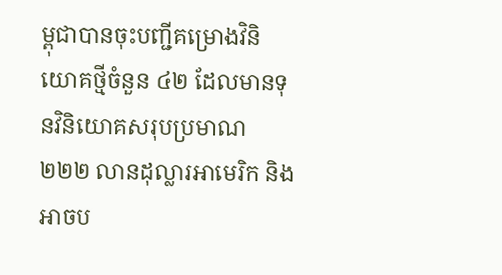ម្ពុជាបានចុះបញ្ជីគម្រោងវិនិយោគថ្មីចំនួន ៤២ ដែលមានទុនវិនិយោគសរុបប្រមាណ ២២២ លានដុល្លារអាមេរិក និងអាចប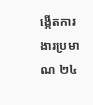ង្កើតការងារប្រមាណ ២៤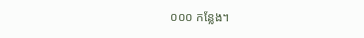០០០ កន្លែង។